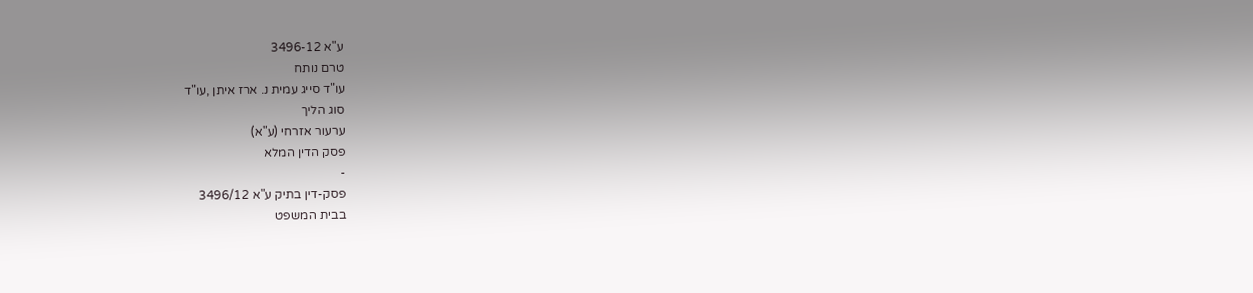ע"א 3496-12
טרם נותח
עו"ד סייג עמית נ. ארז איתן ,עו"ד
סוג הליך
ערעור אזרחי (ע"א)
פסק הדין המלא
-
פסק-דין בתיק ע"א 3496/12
בבית המשפט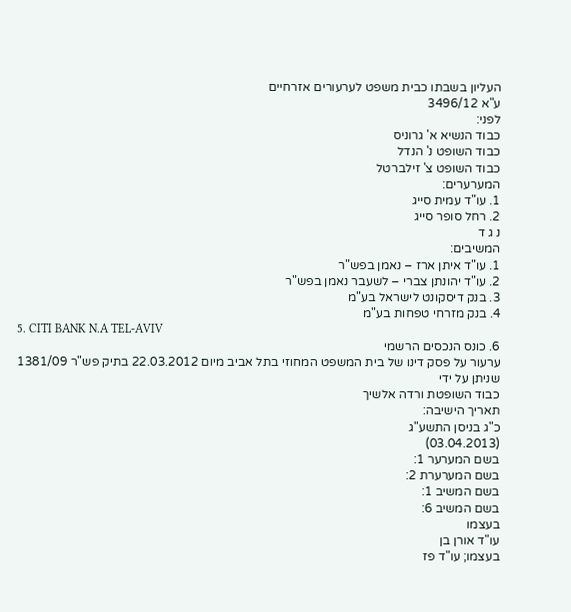העליון בשבתו כבית משפט לערעורים אזרחיים
ע"א 3496/12
לפני:
כבוד הנשיא א' גרוניס
כבוד השופט נ' הנדל
כבוד השופט צ' זילברטל
המערערים:
1. עו"ד עמית סייג
2. רחל סופר סייג
נ ג ד
המשיבים:
1. עו"ד איתן ארז – נאמן בפש"ר
2. עו"ד יהונתן צברי – לשעבר נאמן בפש"ר
3. בנק דיסקונט לישראל בע"מ
4. בנק מזרחי טפחות בע"מ
5. CITI BANK N.A TEL-AVIV
6. כונס הנכסים הרשמי
ערעור על פסק דינו של בית המשפט המחוזי בתל אביב מיום 22.03.2012 בתיק פש"ר 1381/09 שניתן על ידי
כבוד השופטת ורדה אלשיך
תאריך הישיבה:
כ"ג בניסן התשע"ג
(03.04.2013)
בשם המערער 1:
בשם המערערת 2:
בשם המשיב 1:
בשם המשיב 6:
בעצמו
עו"ד אורן בן
בעצמו; עו"ד פז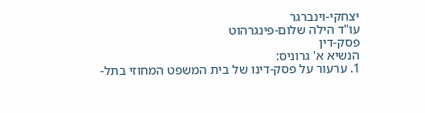יצחקי-וינברגר
עו"ד הילה שלום-פינגרהוט
פסק-דין
הנשיא א' גרוניס:
1. ערעור על פסק-דינו של בית המשפט המחוזי בתל-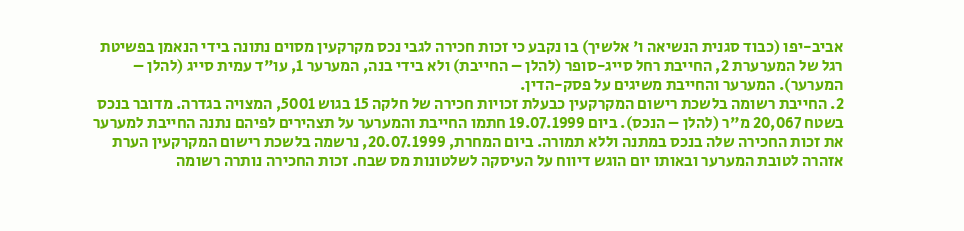אביב-יפו (כבוד סגנית הנשיאה ו' אלשיך) בו נקבע כי זכות חכירה לגבי נכס מקרקעין מסוים נתונה בידי הנאמן בפשיטת רגל של המערערת 2, החייבת רחל סייג-סופר (להלן – החייבת) ולא בידי בנה, המערער 1, עו"ד עמית סייג (להלן – המערער). המערער והחייבת משיגים על פסק-הדין.
2. החייבת רשומה בלשכת רישום המקרקעין כבעלת זכויות חכירה של חלקה 15 בגוש 5001, המצויה בגדרה. מדובר בנכס בשטח 20,067 מ"ר (להלן – הנכס). ביום 19.07.1999 חתמו החייבת והמערער על תצהירים לפיהם נתנה החייבת למערער את זכות החכירה שלה בנכס במתנה וללא תמורה. ביום המחרת, 20.07.1999, נרשמה בלשכת רישום המקרקעין הערת אזהרה לטובת המערער ובאותו יום הוגש דיווח על העיסקה לשלטונות מס שבח. זכות החכירה נותרה רשומה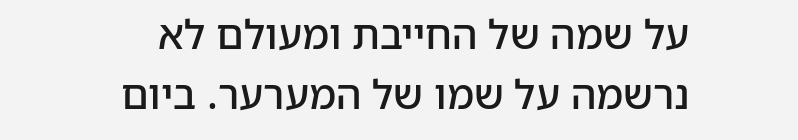על שמה של החייבת ומעולם לא נרשמה על שמו של המערער. ביום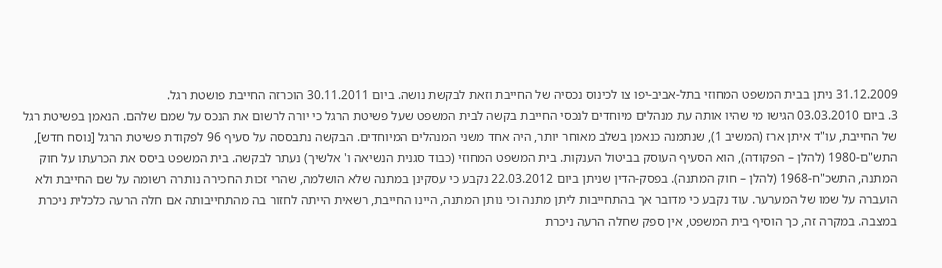31.12.2009 ניתן בבית המשפט המחוזי בתל-אביב-יפו צו לכינוס נכסיה של החייבת וזאת לבקשת נושה. ביום 30.11.2011 הוכרזה החייבת פושטת רגל.
3. ביום 03.03.2010 הגישו מי שהיו אותה עת מנהלים מיוחדים לנכסי החייבת בקשה לבית המשפט שעל פשיטת הרגל כי יורה לרשום את הנכס על שמם שלהם. הנאמן בפשיטת רגל של החייבת, עו"ד איתן ארז (המשיב 1), שנתמנה כנאמן בשלב מאוחר יותר, היה אחד משני המנהלים המיוחדים. הבקשה נתבססה על סעיף 96 לפקודת פשיטת הרגל [נוסח חדש], התש"ם-1980 (להלן – הפקודה), הוא הסעיף העוסק בביטול הענקות. בית המשפט המחוזי (כבוד סגנית הנשיאה ו' אלשיך) נעתר לבקשה. בית המשפט ביסס את הכרעתו על חוק המתנה, התשכ"ח-1968 (להלן – חוק המתנה). בפסק-הדין שניתן ביום 22.03.2012 נקבע כי עסקינן במתנה שלא הושלמה, שהרי זכות החכירה נותרה רשומה על שם החייבת ולא הועברה על שמו של המערער. עוד נקבע כי מדובר אך בהתחייבות ליתן מתנה וכי נותן המתנה, היינו החייבת, רשאית הייתה לחזור בה מהתחייבותה אם חלה הרעה כלכלית ניכרת במצבה. במקרה זה, כך הוסיף בית המשפט, אין ספק שחלה הרעה ניכרת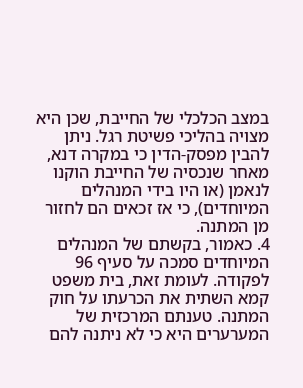במצב הכלכלי של החייבת, שכן היא מצויה בהליכי פשיטת רגל. ניתן להבין מפסק-הדין כי במקרה דנא, מאחר שנכסיה של החייבת הוקנו לנאמן (או היו בידי המנהלים המיוחדים), כי אז זכאים הם לחזור מן המתנה.
4. כאמור, בקשתם של המנהלים המיוחדים סמכה על סעיף 96 לפקודה. לעומת זאת, בית משפט קמא השתית את הכרעתו על חוק המתנה. טענתם המרכזית של המערערים היא כי לא ניתנה להם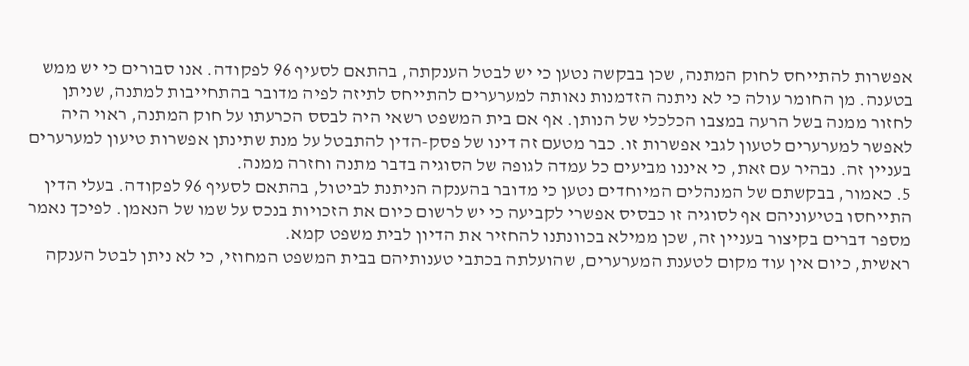אפשרות להתייחס לחוק המתנה, שכן בבקשה נטען כי יש לבטל הענקתה, בהתאם לסעיף 96 לפקודה. אנו סבורים כי יש ממש בטענה. מן החומר עולה כי לא ניתנה הזדמנות נאותה למערערים להתייחס לתיזה לפיה מדובר בהתחייבות למתנה, שניתן לחזור ממנה בשל הרעה במצבו הכלכלי של הנותן. אף אם בית המשפט רשאי היה לבסס הכרעתו על חוק המתנה, ראוי היה לאפשר למערערים לטעון לגבי אפשרות זו. כבר מטעם זה דינו של פסק-הדין להתבטל על מנת שתינתן אפשרות טיעון למערערים בעניין זה. נבהיר עם זאת, כי איננו מביעים כל עמדה לגופה של הסוגיה בדבר מתנה וחזרה ממנה.
5. כאמור, בבקשתם של המנהלים המיוחדים נטען כי מדובר בהענקה הניתנת לביטול, בהתאם לסעיף 96 לפקודה. בעלי הדין התייחסו בטיעוניהם אף לסוגיה זו כבסיס אפשרי לקביעה כי יש לרשום כיום את הזכויות בנכס על שמו של הנאמן. לפיכך נאמר מספר דברים בקיצור בעניין זה, שכן ממילא בכוונתנו להחזיר את הדיון לבית משפט קמא.
ראשית, כיום אין עוד מקום לטענת המערערים, שהועלתה בכתבי טענותיהם בבית המשפט המחוזי, כי לא ניתן לבטל הענקה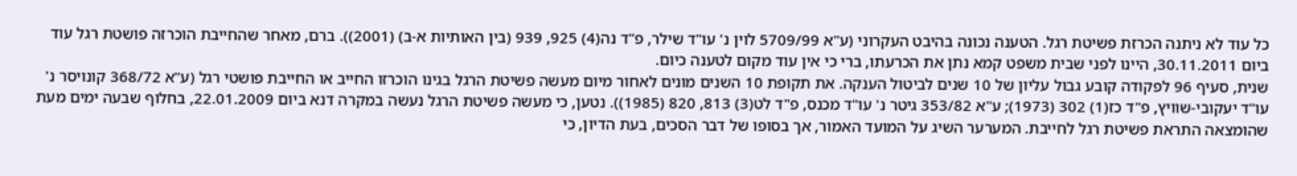כל עוד לא ניתנה הכרזת פשיטת רגל. הטענה נכונה בהיבט העקרוני (ע"א 5709/99 לוין נ' עו"ד שילר, פ"ד נה(4) 925, 939 (בין האותיות א-ב) (2001)). ברם, מאחר שהחייבת הוכרזה פושטת רגל עוד ביום 30.11.2011, היינו לפני שבית משפט קמא נתן את הכרעתו, ברי כי אין עוד מקום לטענה כיום.
שנית, סעיף 96 לפקודה קובע גבול עליון של 10 שנים לביטול הענקה. את תקופת 10 השנים מונים לאחור מיום מעשה פשיטת הרגל בגינו הוכרזו החייב או החייבת פושטי רגל (ע"א 368/72 קונויסר נ' עו"ד יעקובי-שוויץ, פ"ד כז(1) 302 (1973); ע"א 353/82 גיטר נ' עו"ד מכנס, פ"ד לט(3) 813, 820 (1985)). נטען, כי מעשה פשיטת הרגל נעשה במקרה דנא ביום 22.01.2009, בחלוף שבעה ימים מעת שהומצאה התראת פשיטת רגל לחייבת. המערער השיג על המועד האמור, אך בסופו של דבר הסכים, בעת הדיון, כי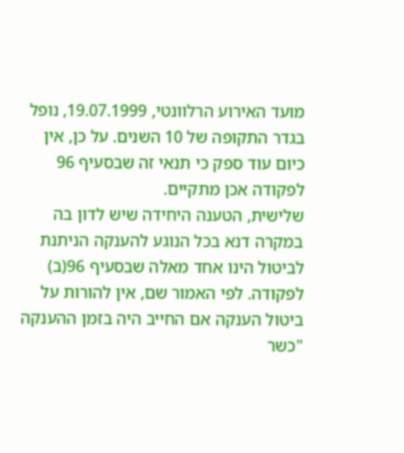מועד האירוע הרלוונטי, 19.07.1999, נופל בגדר התקופה של 10 השנים. על כן, אין כיום עוד ספק כי תנאי זה שבסעיף 96 לפקודה אכן מתקיים.
שלישית, הטענה היחידה שיש לדון בה במקרה דנא בכל הנוגע להענקה הניתנת לביטול הינו אחד מאלה שבסעיף 96(ב) לפקודה. לפי האמור שם, אין להורות על ביטול הענקה אם החייב היה בזמן ההענקה "כשר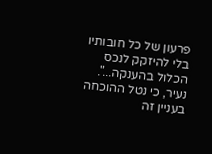פרעון של כל חובותיו בלי להיזקק לנכס הכלול בהענקה...". נעיר, כי נטל ההוכחה בעניין זה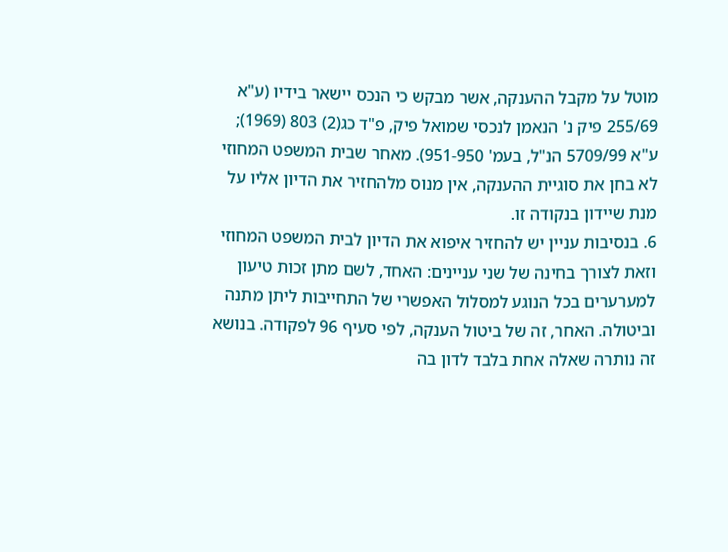מוטל על מקבל ההענקה, אשר מבקש כי הנכס יישאר בידיו (ע"א 255/69 פיק נ' הנאמן לנכסי שמואל פיק, פ"ד כג(2) 803 (1969); ע"א 5709/99 הנ"ל, בעמ' 951-950). מאחר שבית המשפט המחוזי לא בחן את סוגיית ההענקה, אין מנוס מלהחזיר את הדיון אליו על מנת שיידון בנקודה זו.
6. בנסיבות עניין יש להחזיר איפוא את הדיון לבית המשפט המחוזי וזאת לצורך בחינה של שני עניינים: האחד, לשם מתן זכות טיעון למערערים בכל הנוגע למסלול האפשרי של התחייבות ליתן מתנה וביטולה. האחר, זה של ביטול הענקה, לפי סעיף 96 לפקודה. בנושא זה נותרה שאלה אחת בלבד לדון בה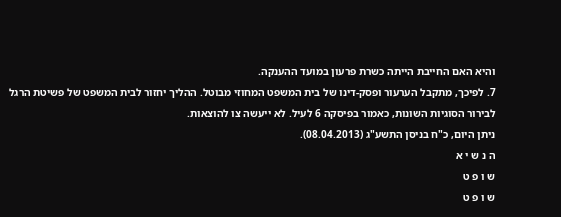והיא האם החייבת הייתה כשרת פרעון במועד ההענקה.
7. לפיכך, מתקבל הערעור ופסק-דינו של בית המשפט המחוזי מבוטל. ההליך יחזור לבית המשפט של פשיטת הרגל לבירור הסוגיות השונות, כאמור בפיסקה 6 לעיל. לא ייעשה צו להוצאות.
ניתן היום, כ"ח בניסן התשע"ג (08.04.2013).
ה נ ש י א
ש ו פ ט
ש ו פ ט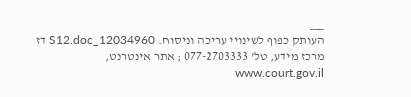___
העותק כפוף לשינויי עריכה וניסוח. 12034960_S12.doc דז
מרכז מידע, טל' 077-2703333 ; אתר אינטרנט, www.court.gov.il